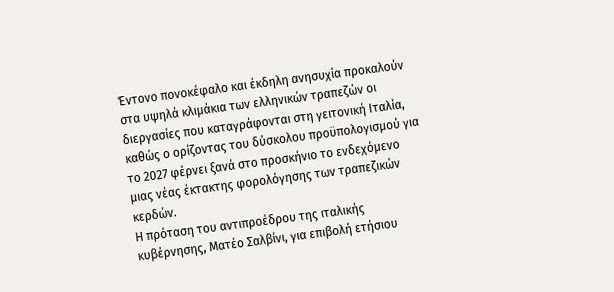Έντονο πονοκέφαλο και έκδηλη ανησυχία προκαλούν στα υψηλά κλιμάκια των ελληνικών τραπεζών οι διεργασίες που καταγράφονται στη γειτονική Ιταλία, καθώς ο ορίζοντας του δύσκολου προϋπολογισμού για το 2027 φέρνει ξανά στο προσκήνιο το ενδεχόμενο μιας νέας έκτακτης φορολόγησης των τραπεζικών κερδών.
Η πρόταση του αντιπροέδρου της ιταλικής κυβέρνησης, Ματέο Σαλβίνι, για επιβολή ετήσιου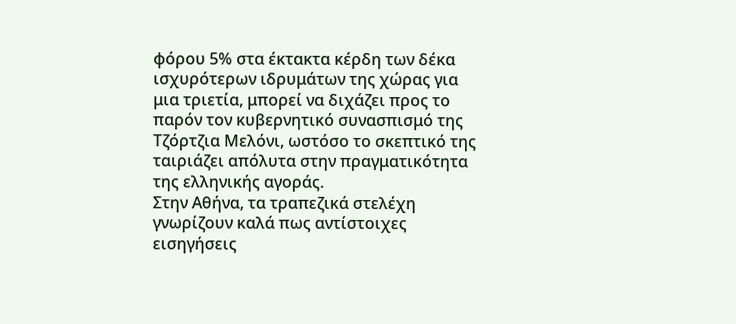φόρου 5% στα έκτακτα κέρδη των δέκα ισχυρότερων ιδρυμάτων της χώρας για μια τριετία, μπορεί να διχάζει προς το παρόν τον κυβερνητικό συνασπισμό της Τζόρτζια Μελόνι, ωστόσο το σκεπτικό της ταιριάζει απόλυτα στην πραγματικότητα της ελληνικής αγοράς.
Στην Αθήνα, τα τραπεζικά στελέχη γνωρίζουν καλά πως αντίστοιχες εισηγήσεις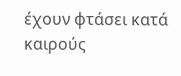έχουν φτάσει κατά καιρούς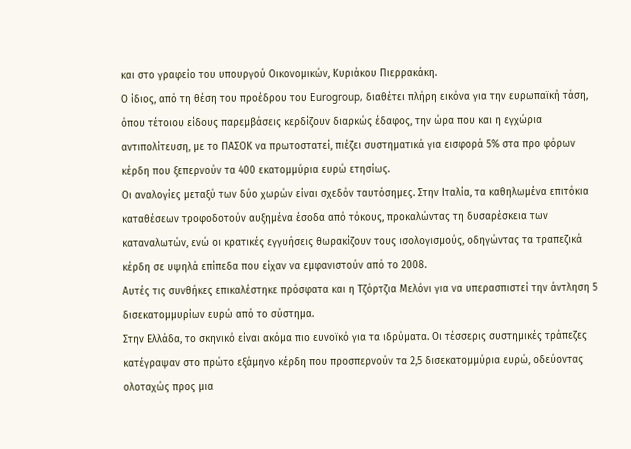και στο γραφείο του υπουργού Οικονομικών, Κυριάκου Πιερρακάκη.
Ο ίδιος, από τη θέση του προέδρου του Eurogroup, διαθέτει πλήρη εικόνα για την ευρωπαϊκή τάση, όπου τέτοιου είδους παρεμβάσεις κερδίζουν διαρκώς έδαφος, την ώρα που και η εγχώρια αντιπολίτευση, με το ΠΑΣΟΚ να πρωτοστατεί, πιέζει συστηματικά για εισφορά 5% στα προ φόρων κέρδη που ξεπερνούν τα 400 εκατομμύρια ευρώ ετησίως.
Οι αναλογίες μεταξύ των δύο χωρών είναι σχεδόν ταυτόσημες. Στην Ιταλία, τα καθηλωμένα επιτόκια καταθέσεων τροφοδοτούν αυξημένα έσοδα από τόκους, προκαλώντας τη δυσαρέσκεια των καταναλωτών, ενώ οι κρατικές εγγυήσεις θωρακίζουν τους ισολογισμούς, οδηγώντας τα τραπεζικά κέρδη σε υψηλά επίπεδα που είχαν να εμφανιστούν από το 2008.
Αυτές τις συνθήκες επικαλέστηκε πρόσφατα και η Τζόρτζια Μελόνι για να υπερασπιστεί την άντληση 5 δισεκατομμυρίων ευρώ από το σύστημα.
Στην Ελλάδα, το σκηνικό είναι ακόμα πιο ευνοϊκό για τα ιδρύματα. Οι τέσσερις συστημικές τράπεζες κατέγραψαν στο πρώτο εξάμηνο κέρδη που προσπερνούν τα 2,5 δισεκατομμύρια ευρώ, οδεύοντας ολοταχώς προς μια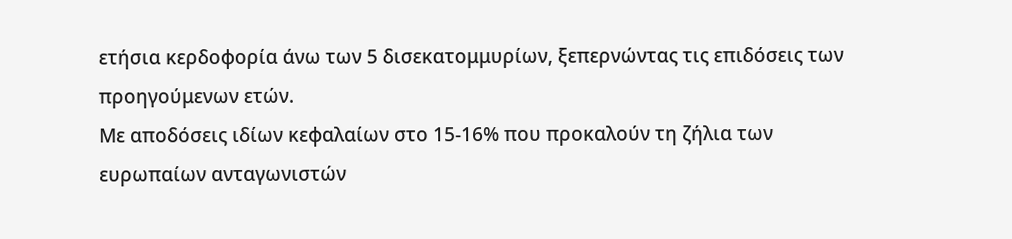ετήσια κερδοφορία άνω των 5 δισεκατομμυρίων, ξεπερνώντας τις επιδόσεις των προηγούμενων ετών.
Με αποδόσεις ιδίων κεφαλαίων στο 15-16% που προκαλούν τη ζήλια των ευρωπαίων ανταγωνιστών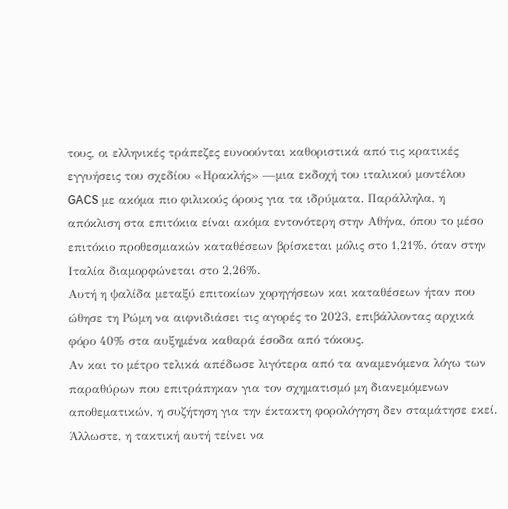τους, οι ελληνικές τράπεζες ευνοούνται καθοριστικά από τις κρατικές εγγυήσεις του σχεδίου «Ηρακλής» —μια εκδοχή του ιταλικού μοντέλου GACS με ακόμα πιο φιλικούς όρους για τα ιδρύματα. Παράλληλα, η απόκλιση στα επιτόκια είναι ακόμα εντονότερη στην Αθήνα, όπου το μέσο επιτόκιο προθεσμιακών καταθέσεων βρίσκεται μόλις στο 1,21%, όταν στην Ιταλία διαμορφώνεται στο 2,26%.
Αυτή η ψαλίδα μεταξύ επιτοκίων χορηγήσεων και καταθέσεων ήταν που ώθησε τη Ρώμη να αιφνιδιάσει τις αγορές το 2023, επιβάλλοντας αρχικά φόρο 40% στα αυξημένα καθαρά έσοδα από τόκους.
Αν και το μέτρο τελικά απέδωσε λιγότερα από τα αναμενόμενα λόγω των παραθύρων που επιτράπηκαν για τον σχηματισμό μη διανεμόμενων αποθεματικών, η συζήτηση για την έκτακτη φορολόγηση δεν σταμάτησε εκεί.
Άλλωστε, η τακτική αυτή τείνει να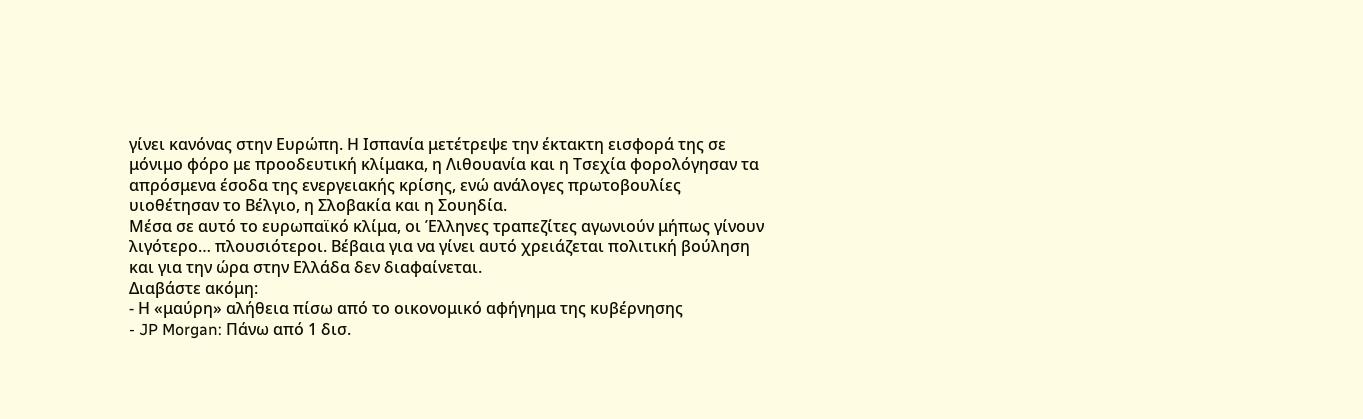γίνει κανόνας στην Ευρώπη. Η Ισπανία μετέτρεψε την έκτακτη εισφορά της σε μόνιμο φόρο με προοδευτική κλίμακα, η Λιθουανία και η Τσεχία φορολόγησαν τα απρόσμενα έσοδα της ενεργειακής κρίσης, ενώ ανάλογες πρωτοβουλίες υιοθέτησαν το Βέλγιο, η Σλοβακία και η Σουηδία.
Μέσα σε αυτό το ευρωπαϊκό κλίμα, οι Έλληνες τραπεζίτες αγωνιούν μήπως γίνουν λιγότερο… πλουσιότεροι. Βέβαια για να γίνει αυτό χρειάζεται πολιτική βούληση και για την ώρα στην Ελλάδα δεν διαφαίνεται.
Διαβάστε ακόμη:
- Η «μαύρη» αλήθεια πίσω από το οικονομικό αφήγημα της κυβέρνησης
- JP Morgan: Πάνω από 1 δισ.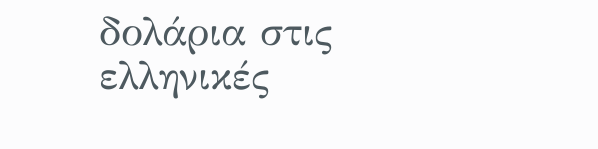δολάρια στις ελληνικές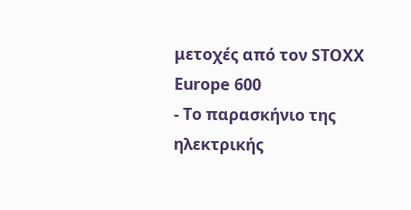μετοχές από τον STOXX Europe 600
- Το παρασκήνιο της ηλεκτρικής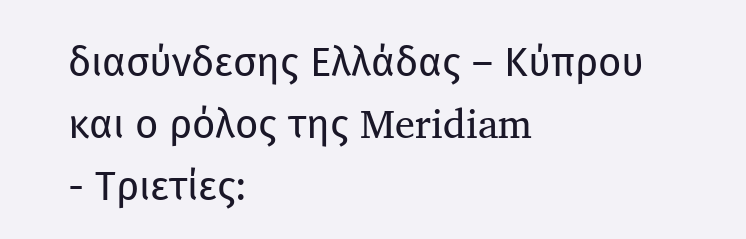διασύνδεσης Ελλάδας – Κύπρου και ο ρόλος της Meridiam
- Τριετίες: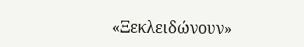«Ξεκλειδώνουν»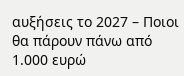αυξήσεις το 2027 – Ποιοι θα πάρουν πάνω από 1.000 ευρώ